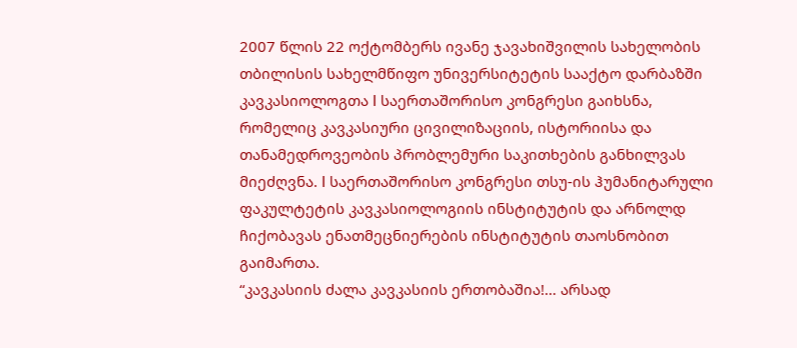2007 წლის 22 ოქტომბერს ივანე ჯავახიშვილის სახელობის თბილისის სახელმწიფო უნივერსიტეტის სააქტო დარბაზში კავკასიოლოგთა I საერთაშორისო კონგრესი გაიხსნა, რომელიც კავკასიური ცივილიზაციის, ისტორიისა და თანამედროვეობის პრობლემური საკითხების განხილვას მიეძღვნა. I საერთაშორისო კონგრესი თსუ-ის ჰუმანიტარული ფაკულტეტის კავკასიოლოგიის ინსტიტუტის და არნოლდ ჩიქობავას ენათმეცნიერების ინსტიტუტის თაოსნობით გაიმართა.
“კავკასიის ძალა კავკასიის ერთობაშია!… არსად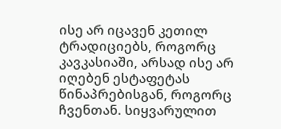ისე არ იცავენ კეთილ ტრადიციებს, როგორც კავკასიაში, არსად ისე არ იღებენ ესტაფეტას წინაპრებისგან, როგორც ჩვენთან. სიყვარულით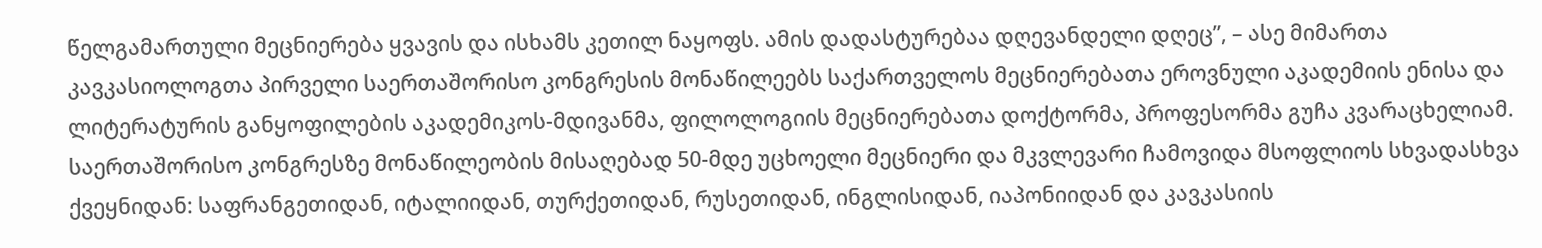წელგამართული მეცნიერება ყვავის და ისხამს კეთილ ნაყოფს. ამის დადასტურებაა დღევანდელი დღეც”, – ასე მიმართა კავკასიოლოგთა პირველი საერთაშორისო კონგრესის მონაწილეებს საქართველოს მეცნიერებათა ეროვნული აკადემიის ენისა და ლიტერატურის განყოფილების აკადემიკოს-მდივანმა, ფილოლოგიის მეცნიერებათა დოქტორმა, პროფესორმა გუჩა კვარაცხელიამ.
საერთაშორისო კონგრესზე მონაწილეობის მისაღებად 50-მდე უცხოელი მეცნიერი და მკვლევარი ჩამოვიდა მსოფლიოს სხვადასხვა ქვეყნიდან: საფრანგეთიდან, იტალიიდან, თურქეთიდან, რუსეთიდან, ინგლისიდან, იაპონიიდან და კავკასიის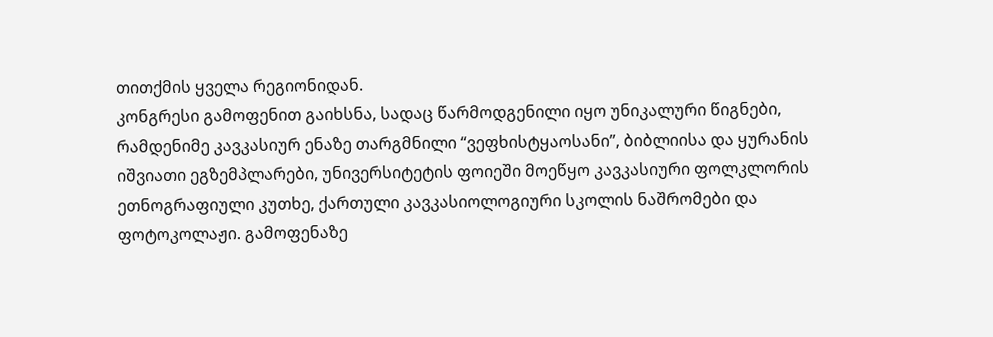თითქმის ყველა რეგიონიდან.
კონგრესი გამოფენით გაიხსნა, სადაც წარმოდგენილი იყო უნიკალური წიგნები, რამდენიმე კავკასიურ ენაზე თარგმნილი “ვეფხისტყაოსანი”, ბიბლიისა და ყურანის იშვიათი ეგზემპლარები, უნივერსიტეტის ფოიეში მოეწყო კავკასიური ფოლკლორის ეთნოგრაფიული კუთხე, ქართული კავკასიოლოგიური სკოლის ნაშრომები და ფოტოკოლაჟი. გამოფენაზე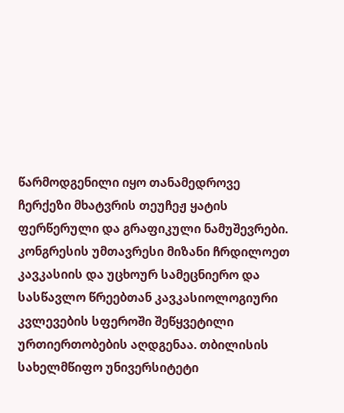წარმოდგენილი იყო თანამედროვე ჩერქეზი მხატვრის თეუჩეჟ ყატის ფერწერული და გრაფიკული ნამუშევრები.
კონგრესის უმთავრესი მიზანი ჩრდილოეთ კავკასიის და უცხოურ სამეცნიერო და სასწავლო წრეებთან კავკასიოლოგიური კვლევების სფეროში შეწყვეტილი ურთიერთობების აღდგენაა. თბილისის სახელმწიფო უნივერსიტეტი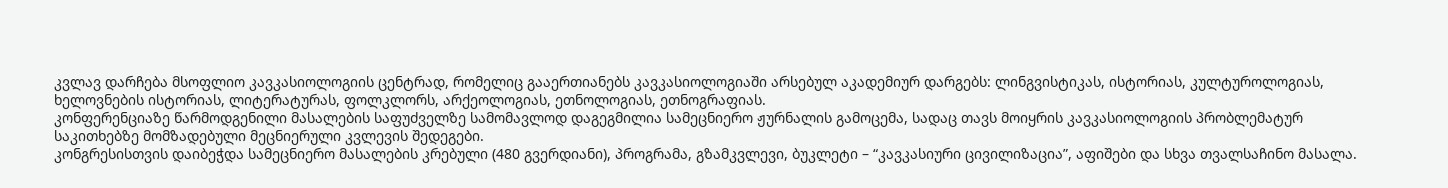კვლავ დარჩება მსოფლიო კავკასიოლოგიის ცენტრად, რომელიც გააერთიანებს კავკასიოლოგიაში არსებულ აკადემიურ დარგებს: ლინგვისტიკას, ისტორიას, კულტუროლოგიას, ხელოვნების ისტორიას, ლიტერატურას, ფოლკლორს, არქეოლოგიას, ეთნოლოგიას, ეთნოგრაფიას.
კონფერენციაზე წარმოდგენილი მასალების საფუძველზე სამომავლოდ დაგეგმილია სამეცნიერო ჟურნალის გამოცემა, სადაც თავს მოიყრის კავკასიოლოგიის პრობლემატურ საკითხებზე მომზადებული მეცნიერული კვლევის შედეგები.
კონგრესისთვის დაიბეჭდა სამეცნიერო მასალების კრებული (480 გვერდიანი), პროგრამა, გზამკვლევი, ბუკლეტი – “კავკასიური ცივილიზაცია”, აფიშები და სხვა თვალსაჩინო მასალა.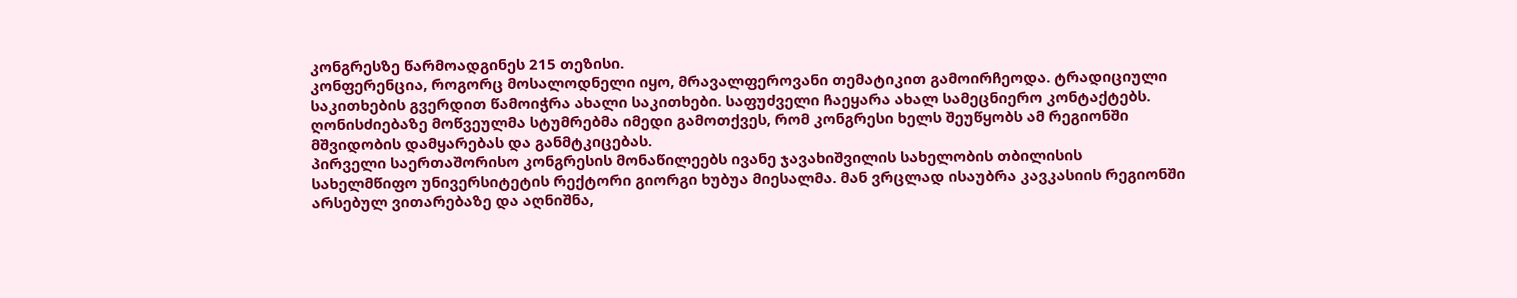კონგრესზე წარმოადგინეს 215 თეზისი.
კონფერენცია, როგორც მოსალოდნელი იყო, მრავალფეროვანი თემატიკით გამოირჩეოდა. ტრადიციული საკითხების გვერდით წამოიჭრა ახალი საკითხები. საფუძველი ჩაეყარა ახალ სამეცნიერო კონტაქტებს. ღონისძიებაზე მოწვეულმა სტუმრებმა იმედი გამოთქვეს, რომ კონგრესი ხელს შეუწყობს ამ რეგიონში მშვიდობის დამყარებას და განმტკიცებას.
პირველი საერთაშორისო კონგრესის მონაწილეებს ივანე ჯავახიშვილის სახელობის თბილისის სახელმწიფო უნივერსიტეტის რექტორი გიორგი ხუბუა მიესალმა. მან ვრცლად ისაუბრა კავკასიის რეგიონში არსებულ ვითარებაზე და აღნიშნა,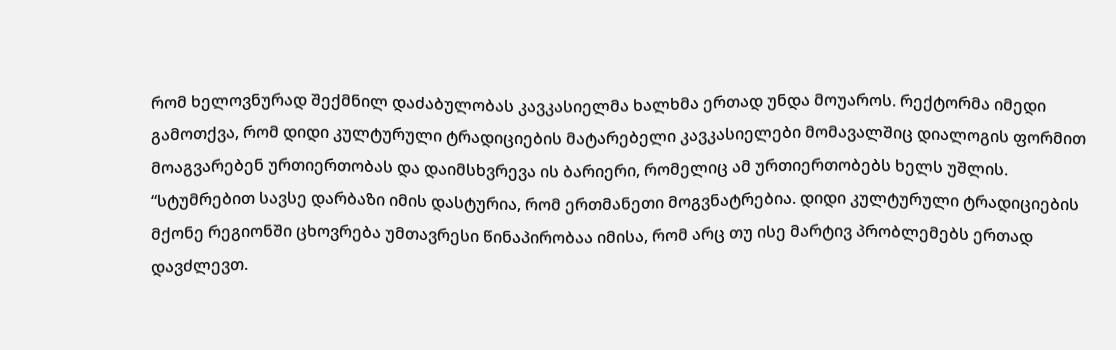რომ ხელოვნურად შექმნილ დაძაბულობას კავკასიელმა ხალხმა ერთად უნდა მოუაროს. რექტორმა იმედი გამოთქვა, რომ დიდი კულტურული ტრადიციების მატარებელი კავკასიელები მომავალშიც დიალოგის ფორმით მოაგვარებენ ურთიერთობას და დაიმსხვრევა ის ბარიერი, რომელიც ამ ურთიერთობებს ხელს უშლის.
“სტუმრებით სავსე დარბაზი იმის დასტურია, რომ ერთმანეთი მოგვნატრებია. დიდი კულტურული ტრადიციების მქონე რეგიონში ცხოვრება უმთავრესი წინაპირობაა იმისა, რომ არც თუ ისე მარტივ პრობლემებს ერთად დავძლევთ.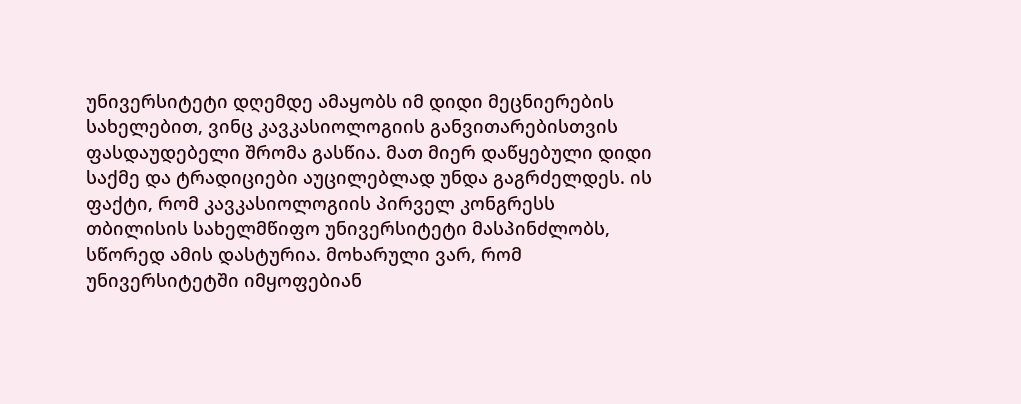უნივერსიტეტი დღემდე ამაყობს იმ დიდი მეცნიერების სახელებით, ვინც კავკასიოლოგიის განვითარებისთვის ფასდაუდებელი შრომა გასწია. მათ მიერ დაწყებული დიდი საქმე და ტრადიციები აუცილებლად უნდა გაგრძელდეს. ის ფაქტი, რომ კავკასიოლოგიის პირველ კონგრესს თბილისის სახელმწიფო უნივერსიტეტი მასპინძლობს, სწორედ ამის დასტურია. მოხარული ვარ, რომ უნივერსიტეტში იმყოფებიან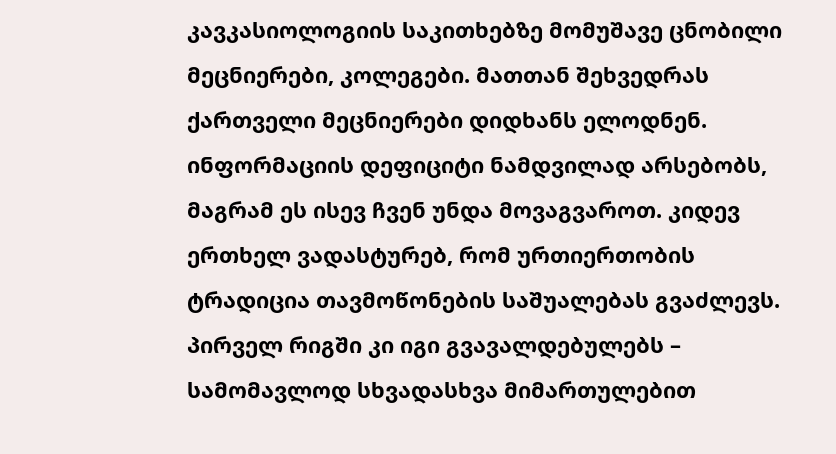კავკასიოლოგიის საკითხებზე მომუშავე ცნობილი მეცნიერები, კოლეგები. მათთან შეხვედრას ქართველი მეცნიერები დიდხანს ელოდნენ. ინფორმაციის დეფიციტი ნამდვილად არსებობს, მაგრამ ეს ისევ ჩვენ უნდა მოვაგვაროთ. კიდევ ერთხელ ვადასტურებ, რომ ურთიერთობის ტრადიცია თავმოწონების საშუალებას გვაძლევს. პირველ რიგში კი იგი გვავალდებულებს – სამომავლოდ სხვადასხვა მიმართულებით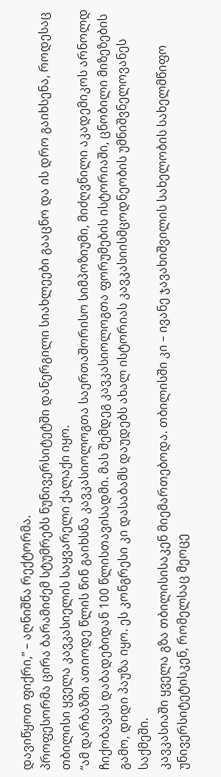დავიწყოთ ფიქრი,” – აღნიშნა რექტორმა.
პროფესორმა ცირა ბარამიძემ სტუმრებს ნუნივერსიტეტში დანერგილი სიახლეები გააცნო და ის დრო გაიხსენა, როდესაც თბილისი ყველა კავკასიელის საყვარელი ქალაქი იყო.
“ამ დარბაზში ათიოდე წლის წინ გაიხსნა კავკასიოლოგთა საერთაშორისო სიმპოზიუმი, მიძღვნილი აკადემიკოს არნოლდ ჩიქობავას დაბადებიდან 100 წლისთავისადმი. მას შემდეგ კავკასიოლოგთა ფორუმების ისტორიაში, ცნობილი მიზეზების გამო, დიდი პაუზა იყო. ეს კონგრესი კი დასაბამს დაუდებს ახალ ისტორიას კავკასიისმცოდნეობის უმნიშვნელოვანეს საქმეში.
კავკასიაში ყველა გზა თბილისისაკენ მიემართებოდა. თბილისში კი – ივანე ჯავახიშვილის სახელობის სახელმწიფო უნივერსიტეტისკენ, რომელსაც მეოცე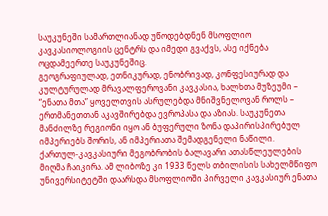საუკუნეში სამართლიანად უწოდებდნენ მსოფლიო კავკასიოლოგიის ცენტრს და იმედი გვაქვს, ასე იქნება ოცდამეერთე საუკუნეშიც.
გეოგრაფიულად, ეთნიკურად, ენობრივად, კონფესიურად და კულტურულად მრავალფეროვანი კავკასია, ხალხთა მუზეუმი – “ენათა მთა” ყოველთვის ასრულებდა მნიშვნელოვან როლს – ერთმანეთთან აკავშირებდა ევროპასა და აზიას. საუკუნეთა მანძილზე რეგიონი იყო ან ბუფერული ზონა დაპირისპირებულ იმპერიებს შორის, ან იმპერიათა შემადგენელი ნაწილი.
ქართულ-კავკასიური მეგობრობის ბალავარი ათასწლეულების მიღმა ჩაიკირა. ამ ლიბოზე კი 1933 წელს თბილისის სახელმწიფო უნივერსიტეტში დაარსდა მსოფლიოში პირველი კავკასიურ ენათა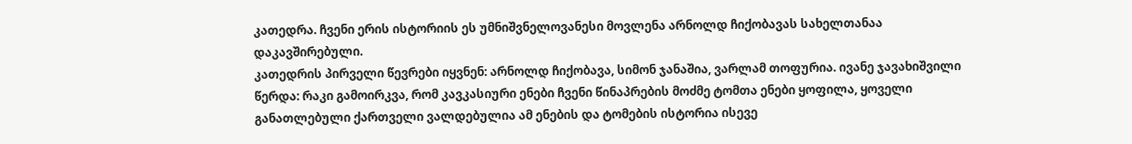კათედრა. ჩვენი ერის ისტორიის ეს უმნიშვნელოვანესი მოვლენა არნოლდ ჩიქობავას სახელთანაა დაკავშირებული.
კათედრის პირველი წევრები იყვნენ: არნოლდ ჩიქობავა, სიმონ ჯანაშია, ვარლამ თოფურია. ივანე ჯავახიშვილი წერდა: რაკი გამოირკვა, რომ კავკასიური ენები ჩვენი წინაპრების მოძმე ტომთა ენები ყოფილა, ყოველი განათლებული ქართველი ვალდებულია ამ ენების და ტომების ისტორია ისევე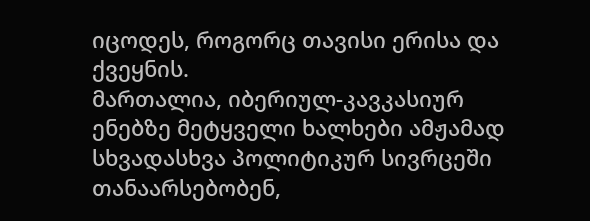იცოდეს, როგორც თავისი ერისა და ქვეყნის.
მართალია, იბერიულ-კავკასიურ ენებზე მეტყველი ხალხები ამჟამად სხვადასხვა პოლიტიკურ სივრცეში თანაარსებობენ,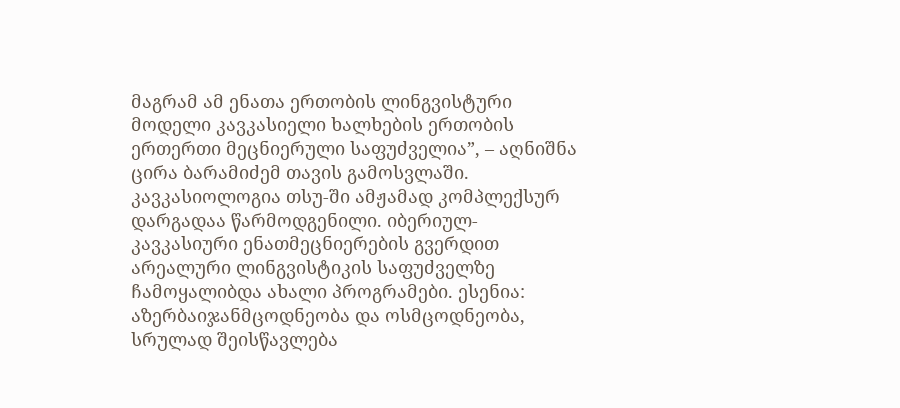მაგრამ ამ ენათა ერთობის ლინგვისტური მოდელი კავკასიელი ხალხების ერთობის ერთერთი მეცნიერული საფუძველია”, – აღნიშნა ცირა ბარამიძემ თავის გამოსვლაში.
კავკასიოლოგია თსუ-ში ამჟამად კომპლექსურ დარგადაა წარმოდგენილი. იბერიულ-კავკასიური ენათმეცნიერების გვერდით არეალური ლინგვისტიკის საფუძველზე ჩამოყალიბდა ახალი პროგრამები. ესენია: აზერბაიჯანმცოდნეობა და ოსმცოდნეობა, სრულად შეისწავლება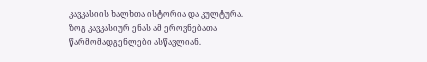კავკასიის ხალხთა ისტორია და კულტურა. ზოგ კავკასიურ ენას ამ ეროვნებათა წარმომადგენლები ასწავლიან.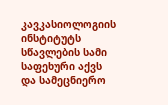კავკასიოლოგიის ინსტიტუტს სწავლების სამი საფეხური აქვს და სამეცნიერო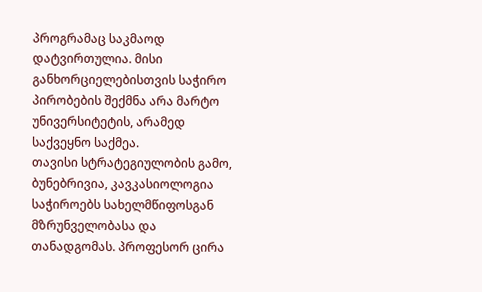პროგრამაც საკმაოდ დატვირთულია. მისი განხორციელებისთვის საჭირო პირობების შექმნა არა მარტო უნივერსიტეტის, არამედ საქვეყნო საქმეა.
თავისი სტრატეგიულობის გამო, ბუნებრივია, კავკასიოლოგია საჭიროებს სახელმწიფოსგან მზრუნველობასა და თანადგომას. პროფესორ ცირა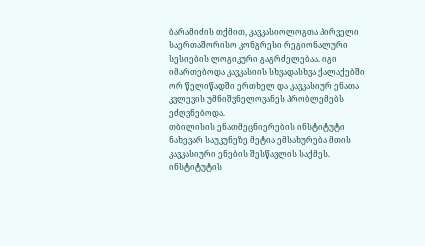ბარამიძის თქმით, კავკასიოლოგთა პირველი საერთაშორისო კონგრესი რეგიონალური სესიების ლოგიკური გაგრძელებაა. იგი იმართებოდა კავკასიის სხვადასხვა ქალაქებში ორ წელიწადში ერთხელ და კავკასიურ ენათა კვლევის უმნიშვნელოვანეს პრობლემებს ეძღვნებოდა.
თბილისის ენათმეცნიერების ინსტიტუტი ნახევარ საუკუნეზე მეტია ემსახურება მთის კავკასიური ენების შესწავლის საქმეს. ინსტიტუტის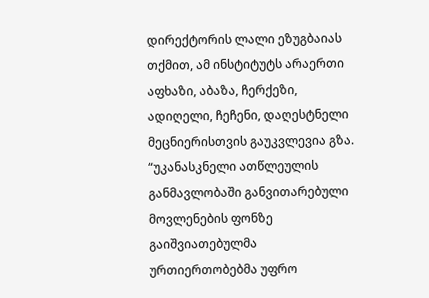დირექტორის ლალი ეზუგბაიას თქმით, ამ ინსტიტუტს არაერთი აფხაზი, აბაზა, ჩერქეზი, ადიღელი, ჩეჩენი, დაღესტნელი მეცნიერისთვის გაუკვლევია გზა. “უკანასკნელი ათწლეულის განმავლობაში განვითარებული მოვლენების ფონზე გაიშვიათებულმა ურთიერთობებმა უფრო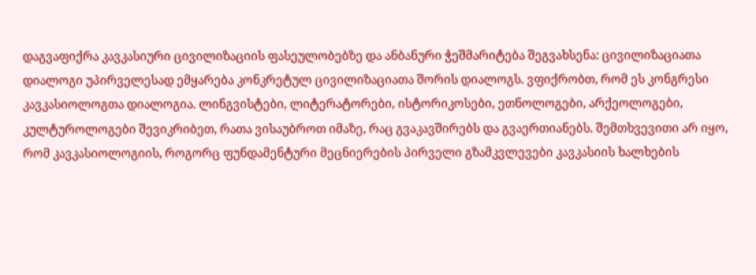დაგვაფიქრა კავკასიური ცივილიზაციის ფასეულობებზე და ანბანური ჭეშმარიტება შეგვახსენა: ცივილიზაციათა დიალოგი უპირველესად ემყარება კონკრეტულ ცივილიზაციათა შორის დიალოგს. ვფიქრობთ, რომ ეს კონგრესი კავკასიოლოგთა დიალოგია. ლინგვისტები, ლიტერატორები, ისტორიკოსები, ეთნოლოგები, არქეოლოგები, კულტუროლოგები შევიკრიბეთ, რათა ვისაუბროთ იმაზე, რაც გვაკავშირებს და გვაერთიანებს. შემთხვევითი არ იყო, რომ კავკასიოლოგიის, როგორც ფუნდამენტური მეცნიერების პირველი გზამკვლევები კავკასიის ხალხების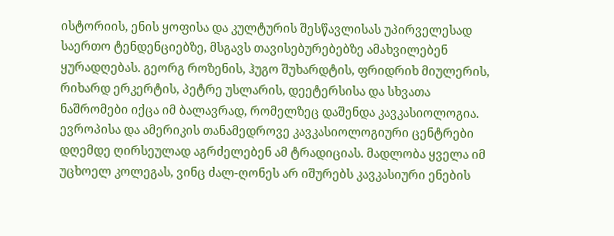ისტორიის, ენის ყოფისა და კულტურის შესწავლისას უპირველესად საერთო ტენდენციებზე, მსგავს თავისებურებებზე ამახვილებენ ყურადღებას. გეორგ როზენის, ჰუგო შუხარდტის, ფრიდრიხ მიულერის, რიხარდ ერკერტის, პეტრე უსლარის, დეეტერსისა და სხვათა ნაშრომები იქცა იმ ბალავრად, რომელზეც დაშენდა კავკასიოლოგია. ევროპისა და ამერიკის თანამედროვე კავკასიოლოგიური ცენტრები დღემდე ღირსეულად აგრძელებენ ამ ტრადიციას. მადლობა ყველა იმ უცხოელ კოლეგას, ვინც ძალ-ღონეს არ იშურებს კავკასიური ენების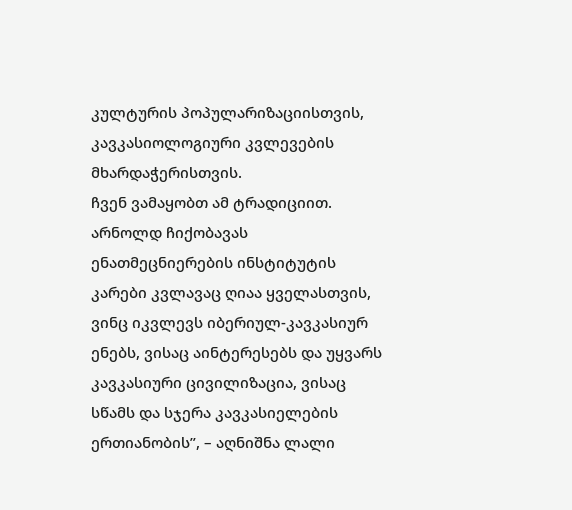კულტურის პოპულარიზაციისთვის, კავკასიოლოგიური კვლევების მხარდაჭერისთვის.
ჩვენ ვამაყობთ ამ ტრადიციით. არნოლდ ჩიქობავას ენათმეცნიერების ინსტიტუტის კარები კვლავაც ღიაა ყველასთვის, ვინც იკვლევს იბერიულ-კავკასიურ ენებს, ვისაც აინტერესებს და უყვარს კავკასიური ცივილიზაცია, ვისაც სწამს და სჯერა კავკასიელების ერთიანობის”, – აღნიშნა ლალი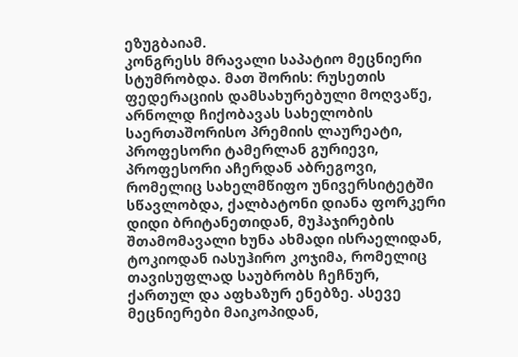ეზუგბაიამ.
კონგრესს მრავალი საპატიო მეცნიერი სტუმრობდა. მათ შორის: რუსეთის ფედერაციის დამსახურებული მოღვაწე, არნოლდ ჩიქობავას სახელობის საერთაშორისო პრემიის ლაურეატი, პროფესორი ტამერლან გურიევი, პროფესორი აჩერდან აბრეგოვი, რომელიც სახელმწიფო უნივერსიტეტში სწავლობდა, ქალბატონი დიანა ფორკერი დიდი ბრიტანეთიდან, მუჰაჯირების შთამომავალი ხუნა ახმადი ისრაელიდან, ტოკიოდან იასუჰირო კოჯიმა, რომელიც თავისუფლად საუბრობს ჩეჩნურ, ქართულ და აფხაზურ ენებზე. ასევე მეცნიერები მაიკოპიდან,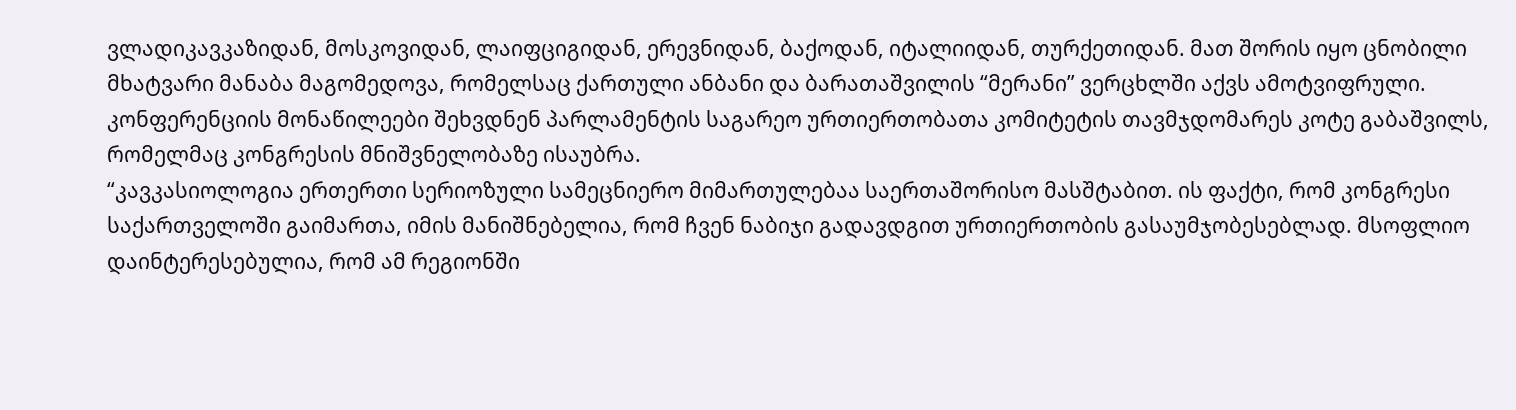ვლადიკავკაზიდან, მოსკოვიდან, ლაიფციგიდან, ერევნიდან, ბაქოდან, იტალიიდან, თურქეთიდან. მათ შორის იყო ცნობილი მხატვარი მანაბა მაგომედოვა, რომელსაც ქართული ანბანი და ბარათაშვილის “მერანი” ვერცხლში აქვს ამოტვიფრული.
კონფერენციის მონაწილეები შეხვდნენ პარლამენტის საგარეო ურთიერთობათა კომიტეტის თავმჯდომარეს კოტე გაბაშვილს, რომელმაც კონგრესის მნიშვნელობაზე ისაუბრა.
“კავკასიოლოგია ერთერთი სერიოზული სამეცნიერო მიმართულებაა საერთაშორისო მასშტაბით. ის ფაქტი, რომ კონგრესი საქართველოში გაიმართა, იმის მანიშნებელია, რომ ჩვენ ნაბიჯი გადავდგით ურთიერთობის გასაუმჯობესებლად. მსოფლიო დაინტერესებულია, რომ ამ რეგიონში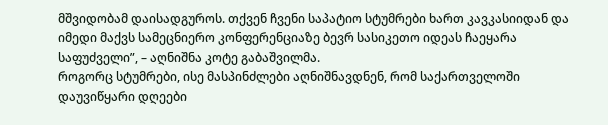მშვიდობამ დაისადგუროს. თქვენ ჩვენი საპატიო სტუმრები ხართ კავკასიიდან და იმედი მაქვს სამეცნიერო კონფერენციაზე ბევრ სასიკეთო იდეას ჩაეყარა საფუძველი”, – აღნიშნა კოტე გაბაშვილმა.
როგორც სტუმრები, ისე მასპინძლები აღნიშნავდნენ, რომ საქართველოში დაუვიწყარი დღეები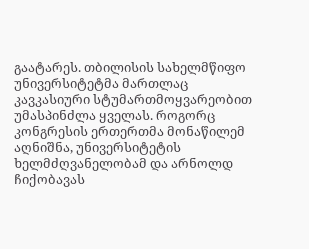გაატარეს. თბილისის სახელმწიფო უნივერსიტეტმა მართლაც კავკასიური სტუმართმოყვარეობით უმასპინძლა ყველას. როგორც კონგრესის ერთერთმა მონაწილემ აღნიშნა, უნივერსიტეტის ხელმძღვანელობამ და არნოლდ ჩიქობავას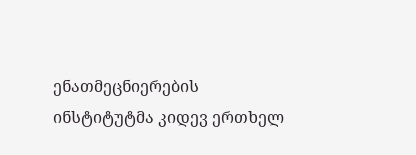ენათმეცნიერების ინსტიტუტმა კიდევ ერთხელ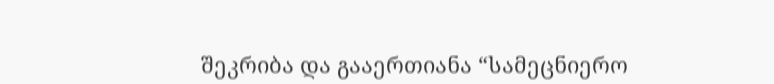შეკრიბა და გააერთიანა “სამეცნიერო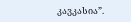კავკასია”.